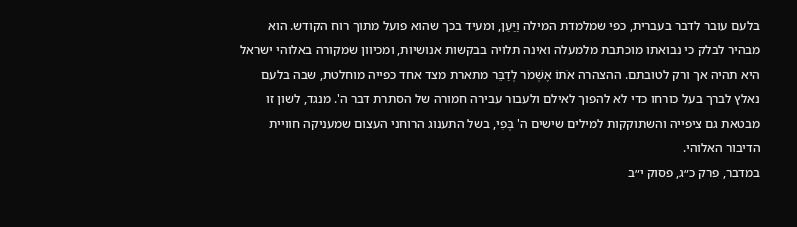בלעם עובר לדבר בעברית, כפי שמלמדת המילה וַיַּעַן, ומעיד בכך שהוא פועל מתוך רוח הקודש. הוא מבהיר לבלק כי נבואתו מוכתבת מלמעלה ואינה תלויה בבקשות אנושיות, ומכיוון שמקורה באלוהי ישראל היא תהיה אך ורק לטובתם. ההצהרה אֹתוֹ אֶשְׁמֹר לְדַבֵּר מתארת מצד אחד כפייה מוחלטת, שבה בלעם נאלץ לברך בעל כורחו כדי לא להפוך לאילם ולעבור עבירה חמורה של הסתרת דבר ה'. מנגד, לשון זו מבטאת גם ציפייה והשתוקקות למילים שישים ה' בְּפִי, בשל התענוג הרוחני העצום שמעניקה חוויית הדיבור האלוהי.
במדבר, פרק כ״ג, פסוק י״ב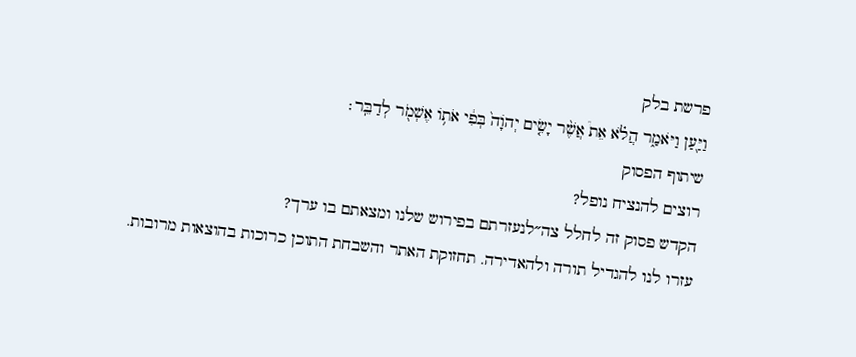פרשת בלק
וַיַּ֖עַן וַיֹּאמַ֑ר הֲלֹ֗א אֵת֩ אֲשֶׁ֨ר יָשִׂ֤ים יְהֹוָה֙ בְּפִ֔י אֹת֥וֹ אֶשְׁמֹ֖ר לְדַבֵּֽר׃
שיתוף הפסוק
רוצים להנציח נופל?
הקדש פסוק זה לחלל צה״לנעזרתם בפירוש שלנו ומצאתם בו ערך?
עזרו לנו להגדיל תורה ולהאדירה. תחזוקת האתר והשבחת התוכן כרוכות בהוצאות מרובות.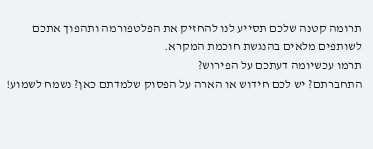תרומה קטנה שלכם תסייע לנו להחזיק את הפלטפורמה ותהפוך אתכם לשותפים מלאים בהנגשת חוכמת המקרא.
תרמו עכשיומה דעתכם על הפירוש?
התחברתם? יש לכם חידוש או הארה על הפסוק שלמדתם כאן? נשמח לשמוע!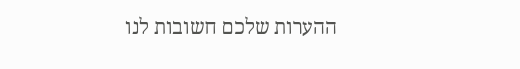ההערות שלכם חשובות לנו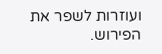ועוזרות לשפר את הפירוש.